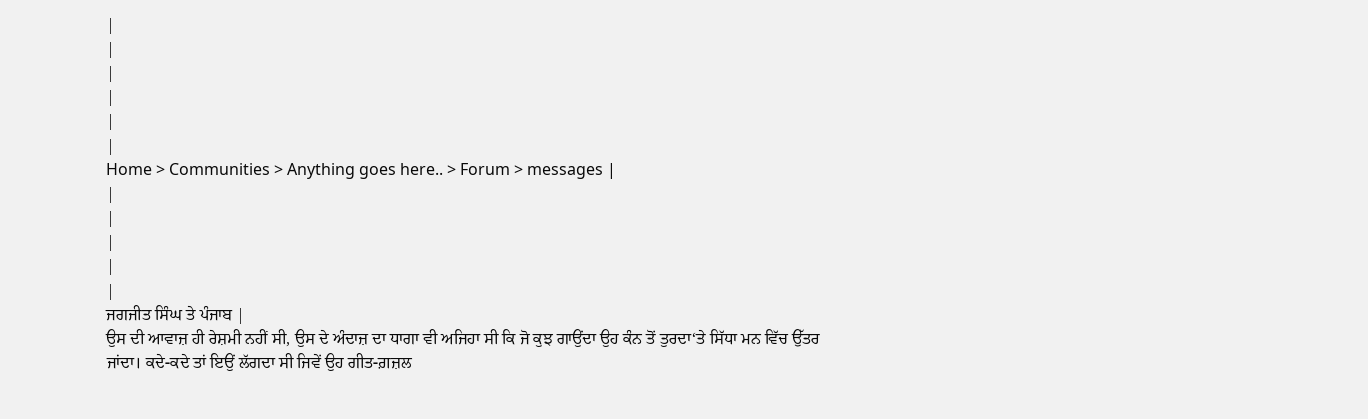|
|
|
|
|
|
Home > Communities > Anything goes here.. > Forum > messages |
|
|
|
|
|
ਜਗਜੀਤ ਸਿੰਘ ਤੇ ਪੰਜਾਬ |
ਉਸ ਦੀ ਆਵਾਜ਼ ਹੀ ਰੇਸ਼ਮੀ ਨਹੀਂ ਸੀ, ਉਸ ਦੇ ਅੰਦਾਜ਼ ਦਾ ਧਾਗਾ ਵੀ ਅਜਿਹਾ ਸੀ ਕਿ ਜੋ ਕੁਝ ਗਾਉਂਦਾ ਉਹ ਕੰਨ ਤੋਂ ਤੁਰਦਾ‘ਤੇ ਸਿੱਧਾ ਮਨ ਵਿੱਚ ਉੱਤਰ ਜਾਂਦਾ। ਕਦੇ-ਕਦੇ ਤਾਂ ਇਉਂ ਲੱਗਦਾ ਸੀ ਜਿਵੇਂ ਉਹ ਗੀਤ-ਗ਼ਜ਼ਲ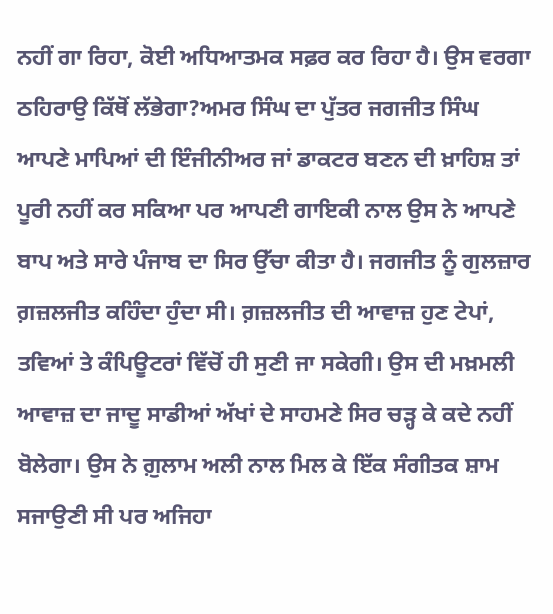ਨਹੀਂ ਗਾ ਰਿਹਾ, ਕੋਈ ਅਧਿਆਤਮਕ ਸਫ਼ਰ ਕਰ ਰਿਹਾ ਹੈ। ਉਸ ਵਰਗਾ ਠਹਿਰਾਉ ਕਿੱਥੋਂ ਲੱਭੇਗਾ?ਅਮਰ ਸਿੰਘ ਦਾ ਪੁੱਤਰ ਜਗਜੀਤ ਸਿੰਘ ਆਪਣੇ ਮਾਪਿਆਂ ਦੀ ਇੰਜੀਨੀਅਰ ਜਾਂ ਡਾਕਟਰ ਬਣਨ ਦੀ ਖ਼ਾਹਿਸ਼ ਤਾਂ ਪੂਰੀ ਨਹੀਂ ਕਰ ਸਕਿਆ ਪਰ ਆਪਣੀ ਗਾਇਕੀ ਨਾਲ ਉਸ ਨੇ ਆਪਣੇ ਬਾਪ ਅਤੇ ਸਾਰੇ ਪੰਜਾਬ ਦਾ ਸਿਰ ਉੱਚਾ ਕੀਤਾ ਹੈ। ਜਗਜੀਤ ਨੂੰ ਗੁਲਜ਼ਾਰ ਗ਼ਜ਼ਲਜੀਤ ਕਹਿੰਦਾ ਹੁੰਦਾ ਸੀ। ਗ਼ਜ਼ਲਜੀਤ ਦੀ ਆਵਾਜ਼ ਹੁਣ ਟੇਪਾਂ, ਤਵਿਆਂ ਤੇ ਕੰਪਿਊਟਰਾਂ ਵਿੱਚੋਂ ਹੀ ਸੁਣੀ ਜਾ ਸਕੇਗੀ। ਉਸ ਦੀ ਮਖ਼ਮਲੀ ਆਵਾਜ਼ ਦਾ ਜਾਦੂ ਸਾਡੀਆਂ ਅੱਖਾਂ ਦੇ ਸਾਹਮਣੇ ਸਿਰ ਚੜ੍ਹ ਕੇ ਕਦੇ ਨਹੀਂ ਬੋਲੇਗਾ। ਉਸ ਨੇ ਗ਼ੁਲਾਮ ਅਲੀ ਨਾਲ ਮਿਲ ਕੇ ਇੱਕ ਸੰਗੀਤਕ ਸ਼ਾਮ ਸਜਾਉਣੀ ਸੀ ਪਰ ਅਜਿਹਾ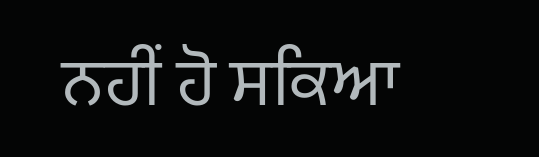ਨਹੀਂ ਹੋ ਸਕਿਆ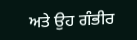ਅਤੇ ਉਹ ਗੰਭੀਰ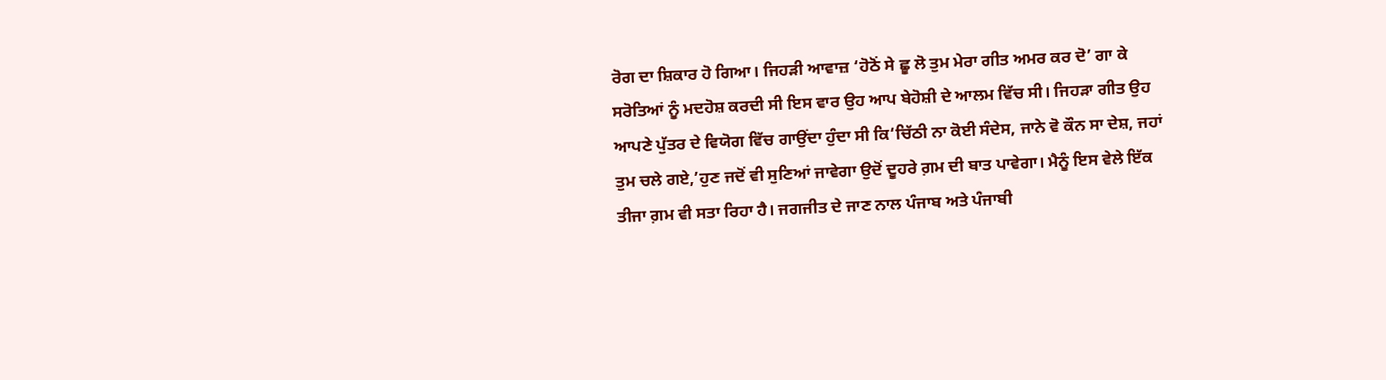ਰੋਗ ਦਾ ਸ਼ਿਕਾਰ ਹੋ ਗਿਆ। ਜਿਹੜੀ ਆਵਾਜ਼ ‘ਹੋਠੋਂ ਸੇ ਛੂ ਲੋ ਤੁਮ ਮੇਰਾ ਗੀਤ ਅਮਰ ਕਰ ਦੋ’ ਗਾ ਕੇ ਸਰੋਤਿਆਂ ਨੂੰ ਮਦਹੋਸ਼ ਕਰਦੀ ਸੀ ਇਸ ਵਾਰ ਉਹ ਆਪ ਬੇਹੋਸ਼ੀ ਦੇ ਆਲਮ ਵਿੱਚ ਸੀ। ਜਿਹੜਾ ਗੀਤ ਉਹ ਆਪਣੇ ਪੁੱਤਰ ਦੇ ਵਿਯੋਗ ਵਿੱਚ ਗਾਉਂਦਾ ਹੁੰਦਾ ਸੀ ਕਿ‘ਚਿੱਠੀ ਨਾ ਕੋਈ ਸੰਦੇਸ, ਜਾਨੇ ਵੋ ਕੌਨ ਸਾ ਦੇਸ਼, ਜਹਾਂ ਤੁਮ ਚਲੇ ਗਏ,’ਹੁਣ ਜਦੋਂ ਵੀ ਸੁਣਿਆਂ ਜਾਵੇਗਾ ਉਦੋਂ ਦੂਹਰੇ ਗ਼ਮ ਦੀ ਬਾਤ ਪਾਵੇਗਾ। ਮੈਨੂੰ ਇਸ ਵੇਲੇ ਇੱਕ ਤੀਜਾ ਗ਼ਮ ਵੀ ਸਤਾ ਰਿਹਾ ਹੈ। ਜਗਜੀਤ ਦੇ ਜਾਣ ਨਾਲ ਪੰਜਾਬ ਅਤੇ ਪੰਜਾਬੀ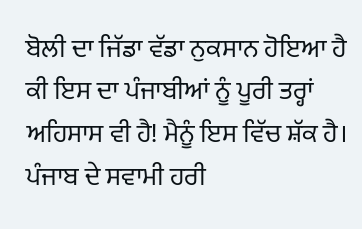ਬੋਲੀ ਦਾ ਜਿੱਡਾ ਵੱਡਾ ਨੁਕਸਾਨ ਹੋਇਆ ਹੈ ਕੀ ਇਸ ਦਾ ਪੰਜਾਬੀਆਂ ਨੂੰ ਪੂਰੀ ਤਰ੍ਹਾਂ ਅਹਿਸਾਸ ਵੀ ਹੈ! ਮੈਨੂੰ ਇਸ ਵਿੱਚ ਸ਼ੱਕ ਹੈ। ਪੰਜਾਬ ਦੇ ਸਵਾਮੀ ਹਰੀ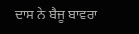ਦਾਸ ਨੇ ਬੈਜੂ ਬਾਵਰਾ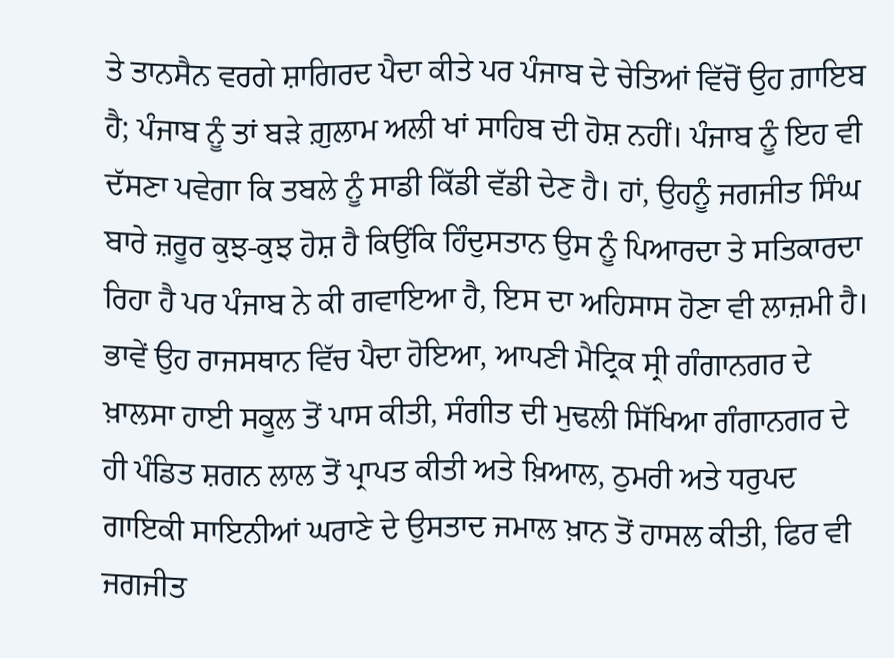ਤੇ ਤਾਨਸੈਨ ਵਰਗੇ ਸ਼ਾਗਿਰਦ ਪੈਦਾ ਕੀਤੇ ਪਰ ਪੰਜਾਬ ਦੇ ਚੇਤਿਆਂ ਵਿੱਚੋਂ ਉਹ ਗ਼ਾਇਬ ਹੈ; ਪੰਜਾਬ ਨੂੰ ਤਾਂ ਬੜੇ ਗ਼ੁਲਾਮ ਅਲੀ ਖਾਂ ਸਾਹਿਬ ਦੀ ਹੋਸ਼ ਨਹੀਂ। ਪੰਜਾਬ ਨੂੰ ਇਹ ਵੀ ਦੱਸਣਾ ਪਵੇਗਾ ਕਿ ਤਬਲੇ ਨੂੰ ਸਾਡੀ ਕਿੱਡੀ ਵੱਡੀ ਦੇਣ ਹੈ। ਹਾਂ, ਉਹਨੂੰ ਜਗਜੀਤ ਸਿੰਘ ਬਾਰੇ ਜ਼ਰੂਰ ਕੁਝ-ਕੁਝ ਹੋਸ਼ ਹੈ ਕਿਉਂਕਿ ਹਿੰਦੁਸਤਾਨ ਉਸ ਨੂੰ ਪਿਆਰਦਾ ਤੇ ਸਤਿਕਾਰਦਾ ਰਿਹਾ ਹੈ ਪਰ ਪੰਜਾਬ ਨੇ ਕੀ ਗਵਾਇਆ ਹੈ, ਇਸ ਦਾ ਅਹਿਸਾਸ ਹੋਣਾ ਵੀ ਲਾਜ਼ਮੀ ਹੈ। ਭਾਵੇਂ ਉਹ ਰਾਜਸਥਾਨ ਵਿੱਚ ਪੈਦਾ ਹੋਇਆ, ਆਪਣੀ ਮੈਟ੍ਰਿਕ ਸ੍ਰੀ ਗੰਗਾਨਗਰ ਦੇ ਖ਼ਾਲਸਾ ਹਾਈ ਸਕੂਲ ਤੋਂ ਪਾਸ ਕੀਤੀ, ਸੰਗੀਤ ਦੀ ਮੁਢਲੀ ਸਿੱਖਿਆ ਗੰਗਾਨਗਰ ਦੇ ਹੀ ਪੰਡਿਤ ਸ਼ਗਨ ਲਾਲ ਤੋਂ ਪ੍ਰਾਪਤ ਕੀਤੀ ਅਤੇ ਖ਼ਿਆਲ, ਠੁਮਰੀ ਅਤੇ ਧਰੁਪਦ ਗਾਇਕੀ ਸਾਇਨੀਆਂ ਘਰਾਣੇ ਦੇ ਉਸਤਾਦ ਜਮਾਲ ਖ਼ਾਨ ਤੋਂ ਹਾਸਲ ਕੀਤੀ, ਫਿਰ ਵੀ ਜਗਜੀਤ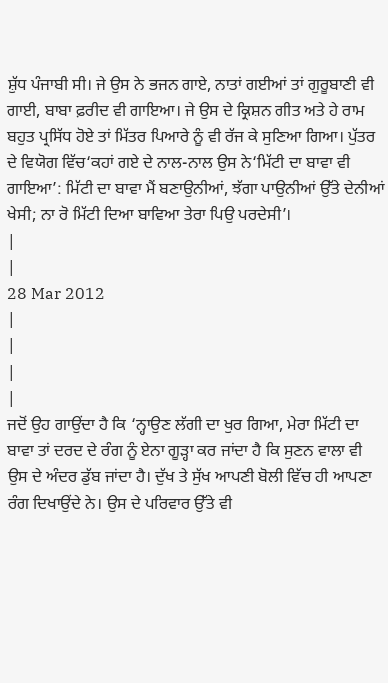ਸ਼ੁੱਧ ਪੰਜਾਬੀ ਸੀ। ਜੇ ਉਸ ਨੇ ਭਜਨ ਗਾਏ, ਨਾਤਾਂ ਗਈਆਂ ਤਾਂ ਗੁਰੂਬਾਣੀ ਵੀ ਗਾਈ, ਬਾਬਾ ਫ਼ਰੀਦ ਵੀ ਗਾਇਆ। ਜੇ ਉਸ ਦੇ ਕ੍ਰਿਸ਼ਨ ਗੀਤ ਅਤੇ ਹੇ ਰਾਮ ਬਹੁਤ ਪ੍ਰਸਿੱਧ ਹੋਏ ਤਾਂ ਮਿੱਤਰ ਪਿਆਰੇ ਨੂੰ ਵੀ ਰੱਜ ਕੇ ਸੁਣਿਆ ਗਿਆ। ਪੁੱਤਰ ਦੇ ਵਿਯੋਗ ਵਿੱਚ‘ਕਹਾਂ ਗਏ ਦੇ ਨਾਲ-ਨਾਲ ਉਸ ਨੇ‘ਮਿੱਟੀ ਦਾ ਬਾਵਾ ਵੀ ਗਾਇਆ’: ਮਿੱਟੀ ਦਾ ਬਾਵਾ ਮੈਂ ਬਣਾਉਨੀਆਂ, ਝੱਗਾ ਪਾਉਨੀਆਂ ਉੱਤੇ ਦੇਨੀਆਂ ਖੇਸੀ; ਨਾ ਰੋ ਮਿੱਟੀ ਦਿਆ ਬਾਵਿਆ ਤੇਰਾ ਪਿਉ ਪਰਦੇਸੀ’।
|
|
28 Mar 2012
|
|
|
|
ਜਦੋਂ ਉਹ ਗਾਉਂਦਾ ਹੈ ਕਿ ‘ਨ੍ਹਾਉਣ ਲੱਗੀ ਦਾ ਖੁਰ ਗਿਆ, ਮੇਰਾ ਮਿੱਟੀ ਦਾ ਬਾਵਾ ਤਾਂ ਦਰਦ ਦੇ ਰੰਗ ਨੂੰ ਏਨਾ ਗੂੜ੍ਹਾ ਕਰ ਜਾਂਦਾ ਹੈ ਕਿ ਸੁਣਨ ਵਾਲਾ ਵੀ ਉਸ ਦੇ ਅੰਦਰ ਡੁੱਬ ਜਾਂਦਾ ਹੈ। ਦੁੱਖ ਤੇ ਸੁੱਖ ਆਪਣੀ ਬੋਲੀ ਵਿੱਚ ਹੀ ਆਪਣਾ ਰੰਗ ਦਿਖਾਉਂਦੇ ਨੇ। ਉਸ ਦੇ ਪਰਿਵਾਰ ਉੱਤੇ ਵੀ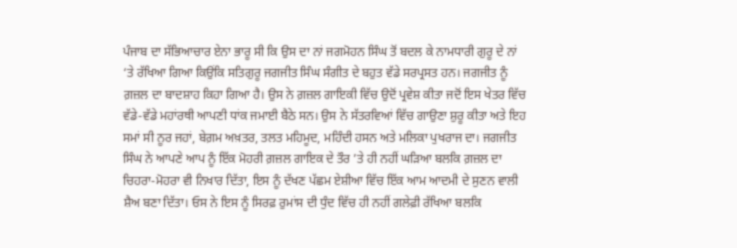ਪੰਜਾਬ ਦਾ ਸੱਭਿਆਚਾਰ ਏਨਾ ਭਾਰੂ ਸੀ ਕਿ ਉਸ ਦਾ ਨਾਂ ਜਗਮੋਹਨ ਸਿੰਘ ਤੋਂ ਬਦਲ ਕੇ ਨਾਮਧਾਰੀ ਗੁਰੂ ਦੇ ਨਾਂ ‘ਤੇ ਰੱਖਿਆ ਗਿਆ ਕਿਉਂਕਿ ਸਤਿਗੁਰੂ ਜਗਜੀਤ ਸਿੰਘ ਸੰਗੀਤ ਦੇ ਬਹੁਤ ਵੱਡੇ ਸਰਪ੍ਰਸਤ ਹਨ। ਜਗਜੀਤ ਨੂੰ ਗ਼ਜ਼ਲ ਦਾ ਬਾਦਸ਼ਾਹ ਕਿਹਾ ਗਿਆ ਹੈ। ਉਸ ਨੇ ਗ਼ਜ਼ਲ ਗਾਇਕੀ ਵਿੱਚ ਉਦੋਂ ਪ੍ਰਵੇਸ਼ ਕੀਤਾ ਜਦੋਂ ਇਸ ਖੇਤਰ ਵਿੱਚ ਵੱਡੇ-ਵੱਡੇ ਮਹਾਂਰਥੀ ਆਪਣੀ ਧਾਂਕ ਜਮਾਈ ਬੈਠੇ ਸਨ। ਉਸ ਨੇ ਸੱਤਰਵਿਆਂ ਵਿੱਚ ਗਾਉਣਾ ਸ਼ੁਰੂ ਕੀਤਾ ਅਤੇ ਇਹ ਸਮਾਂ ਸੀ ਨੂਰ ਜਹਾਂ, ਬੇਗ਼ਮ ਅਖ਼ਤਰ, ਤਲਤ ਮਹਿਮੂਦ, ਮਹਿੰਦੀ ਹਸਨ ਅਤੇ ਮਲਿਕਾ ਪੁਖਰਾਜ ਦਾ। ਜਗਜੀਤ ਸਿੰਘ ਨੇ ਆਪਣੇ ਆਪ ਨੂੰ ਇੱਕ ਮੋਹਰੀ ਗ਼ਜ਼ਲ ਗਾਇਕ ਦੇ ਤੌਰ ’ਤੇ ਹੀ ਨਹੀਂ ਘੜਿਆ ਬਲਕਿ ਗ਼ਜ਼ਲ ਦਾ ਚਿਹਰਾ-ਮੋਹਰਾ ਵੀ ਨਿਖਾਰ ਦਿੱਤਾ, ਇਸ ਨੂੰ ਦੱਖਣ ਪੱਛਮ ਏਸ਼ੀਆ ਵਿੱਚ ਇੱਕ ਆਮ ਆਦਮੀ ਦੇ ਸੁਣਨ ਵਾਲੀ ਸ਼ੈਅ ਬਣਾ ਦਿੱਤਾ। ਓਸ ਨੇ ਇਸ ਨੂੰ ਸਿਰਫ਼ ਰੁਮਾਂਸ ਦੀ ਧੁੰਦ ਵਿੱਚ ਹੀ ਨਹੀਂ ਗਲੇਫ਼ੀ ਰੱਖਿਆ ਬਲਕਿ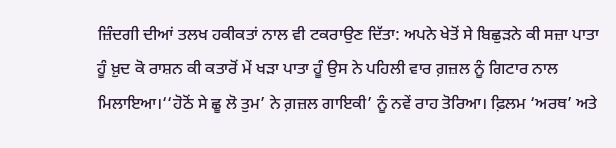ਜ਼ਿੰਦਗੀ ਦੀਆਂ ਤਲਖ ਹਕੀਕਤਾਂ ਨਾਲ ਵੀ ਟਕਰਾਉਣ ਦਿੱਤਾ: ਅਪਨੇ ਖੇਤੋਂ ਸੇ ਬਿਛੁੜਨੇ ਕੀ ਸਜ਼ਾ ਪਾਤਾ ਹੂੰ ਖ਼ੁਦ ਕੋ ਰਾਸ਼ਨ ਕੀ ਕਤਾਰੋਂ ਮੇਂ ਖੜਾ ਪਾਤਾ ਹੂੰ ਉਸ ਨੇ ਪਹਿਲੀ ਵਾਰ ਗ਼ਜ਼ਲ ਨੂੰ ਗਿਟਾਰ ਨਾਲ ਮਿਲਾਇਆ।‘‘ਹੋਠੋਂ ਸੇ ਛੂ ਲੋ ਤੁਮ’ ਨੇ ਗ਼ਜ਼ਲ ਗਾਇਕੀ’ ਨੂੰ ਨਵੇਂ ਰਾਹ ਤੋਰਿਆ। ਫ਼ਿਲਮ ‘ਅਰਥ’ ਅਤੇ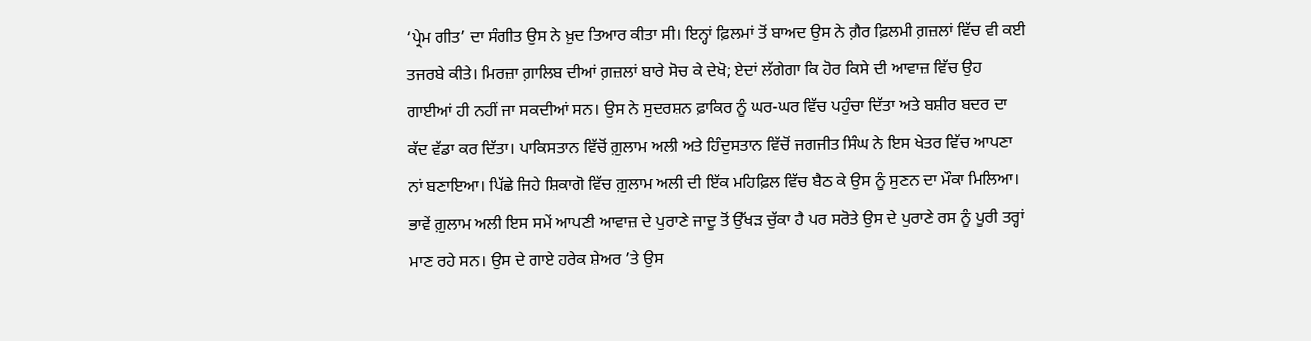‘ਪ੍ਰੇਮ ਗੀਤ’ ਦਾ ਸੰਗੀਤ ਉਸ ਨੇ ਖ਼ੁਦ ਤਿਆਰ ਕੀਤਾ ਸੀ। ਇਨ੍ਹਾਂ ਫ਼ਿਲਮਾਂ ਤੋਂ ਬਾਅਦ ਉਸ ਨੇ ਗ਼ੈਰ ਫ਼ਿਲਮੀ ਗ਼ਜ਼ਲਾਂ ਵਿੱਚ ਵੀ ਕਈ ਤਜਰਬੇ ਕੀਤੇ। ਮਿਰਜ਼ਾ ਗ਼ਾਲਿਬ ਦੀਆਂ ਗ਼ਜ਼ਲਾਂ ਬਾਰੇ ਸੋਚ ਕੇ ਦੇਖੋ; ਏਦਾਂ ਲੱਗੇਗਾ ਕਿ ਹੋਰ ਕਿਸੇ ਦੀ ਆਵਾਜ਼ ਵਿੱਚ ਉਹ ਗਾਈਆਂ ਹੀ ਨਹੀਂ ਜਾ ਸਕਦੀਆਂ ਸਨ। ਉਸ ਨੇ ਸੁਦਰਸ਼ਨ ਫ਼ਾਕਿਰ ਨੂੰ ਘਰ-ਘਰ ਵਿੱਚ ਪਹੁੰਚਾ ਦਿੱਤਾ ਅਤੇ ਬਸ਼ੀਰ ਬਦਰ ਦਾ ਕੱਦ ਵੱਡਾ ਕਰ ਦਿੱਤਾ। ਪਾਕਿਸਤਾਨ ਵਿੱਚੋਂ ਗ਼ੁਲਾਮ ਅਲੀ ਅਤੇ ਹਿੰਦੁਸਤਾਨ ਵਿੱਚੋਂ ਜਗਜੀਤ ਸਿੰਘ ਨੇ ਇਸ ਖੇਤਰ ਵਿੱਚ ਆਪਣਾ ਨਾਂ ਬਣਾਇਆ। ਪਿੱਛੇ ਜਿਹੇ ਸ਼ਿਕਾਗੋ ਵਿੱਚ ਗ਼ੁਲਾਮ ਅਲੀ ਦੀ ਇੱਕ ਮਹਿਫ਼ਿਲ ਵਿੱਚ ਬੈਠ ਕੇ ਉਸ ਨੂੰ ਸੁਣਨ ਦਾ ਮੌਕਾ ਮਿਲਿਆ। ਭਾਵੇਂ ਗ਼ੁਲਾਮ ਅਲੀ ਇਸ ਸਮੇਂ ਆਪਣੀ ਆਵਾਜ਼ ਦੇ ਪੁਰਾਣੇ ਜਾਦੂ ਤੋਂ ਉੱਖੜ ਚੁੱਕਾ ਹੈ ਪਰ ਸਰੋਤੇ ਉਸ ਦੇ ਪੁਰਾਣੇ ਰਸ ਨੂੰ ਪੂਰੀ ਤਰ੍ਹਾਂ ਮਾਣ ਰਹੇ ਸਨ। ਉਸ ਦੇ ਗਾਏ ਹਰੇਕ ਸ਼ੇਅਰ ’ਤੇ ਉਸ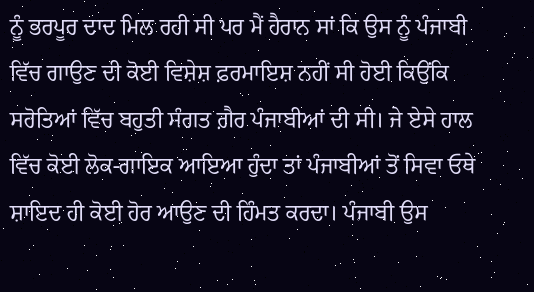ਨੂੰ ਭਰਪੂਰ ਦਾਦ ਮਿਲ ਰਹੀ ਸੀ ਪਰ ਮੈਂ ਹੈਰਾਨ ਸਾਂ ਕਿ ਉਸ ਨੂੰ ਪੰਜਾਬੀ ਵਿੱਚ ਗਾਉਣ ਦੀ ਕੋਈ ਵਿਸ਼ੇਸ਼ ਫ਼ਰਮਾਇਸ਼ ਨਹੀਂ ਸੀ ਹੋਈ ਕਿਉਂਕਿ ਸਰੋਤਿਆਂ ਵਿੱਚ ਬਹੁਤੀ ਸੰਗਤ ਗ਼ੈਰ ਪੰਜਾਬੀਆਂ ਦੀ ਸੀ। ਜੇ ਏਸੇ ਹਾਲ ਵਿੱਚ ਕੋਈ ਲੋਕ-ਗਾਇਕ ਆਇਆ ਹੁੰਦਾ ਤਾਂ ਪੰਜਾਬੀਆਂ ਤੋਂ ਸਿਵਾ ਓਥੇ ਸ਼ਾਇਦ ਹੀ ਕੋਈ ਹੋਰ ਆਉਣ ਦੀ ਹਿੰਮਤ ਕਰਦਾ। ਪੰਜਾਬੀ ਉਸ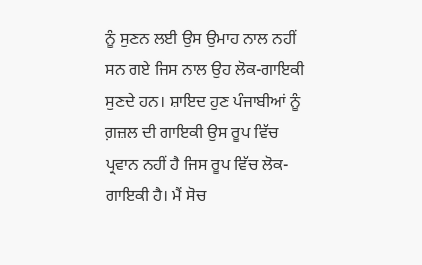ਨੂੰ ਸੁਣਨ ਲਈ ਉਸ ਉਮਾਹ ਨਾਲ ਨਹੀਂ ਸਨ ਗਏ ਜਿਸ ਨਾਲ ਉਹ ਲੋਕ-ਗਾਇਕੀ ਸੁਣਦੇ ਹਨ। ਸ਼ਾਇਦ ਹੁਣ ਪੰਜਾਬੀਆਂ ਨੂੰ ਗ਼ਜ਼ਲ ਦੀ ਗਾਇਕੀ ਉਸ ਰੂਪ ਵਿੱਚ ਪ੍ਰਵਾਨ ਨਹੀਂ ਹੈ ਜਿਸ ਰੂਪ ਵਿੱਚ ਲੋਕ-ਗਾਇਕੀ ਹੈ। ਮੈਂ ਸੋਚ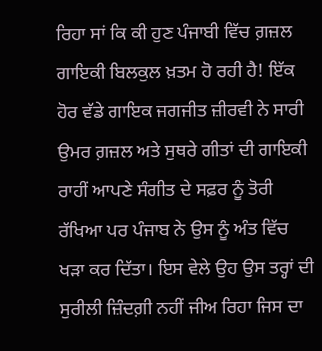ਰਿਹਾ ਸਾਂ ਕਿ ਕੀ ਹੁਣ ਪੰਜਾਬੀ ਵਿੱਚ ਗ਼ਜ਼ਲ ਗਾਇਕੀ ਬਿਲਕੁਲ ਖ਼ਤਮ ਹੋ ਰਹੀ ਹੈ! ਇੱਕ ਹੋਰ ਵੱਡੇ ਗਾਇਕ ਜਗਜੀਤ ਜ਼ੀਰਵੀ ਨੇ ਸਾਰੀ ਉਮਰ ਗ਼ਜ਼ਲ ਅਤੇ ਸੁਥਰੇ ਗੀਤਾਂ ਦੀ ਗਾਇਕੀ ਰਾਹੀਂ ਆਪਣੇ ਸੰਗੀਤ ਦੇ ਸਫ਼ਰ ਨੂੰ ਤੋਰੀ ਰੱਖਿਆ ਪਰ ਪੰਜਾਬ ਨੇ ਉਸ ਨੂੰ ਅੰਤ ਵਿੱਚ ਖੜਾ ਕਰ ਦਿੱਤਾ। ਇਸ ਵੇਲੇ ਉਹ ਉਸ ਤਰ੍ਹਾਂ ਦੀ ਸੁਰੀਲੀ ਜ਼ਿੰਦਗ਼ੀ ਨਹੀਂ ਜੀਅ ਰਿਹਾ ਜਿਸ ਦਾ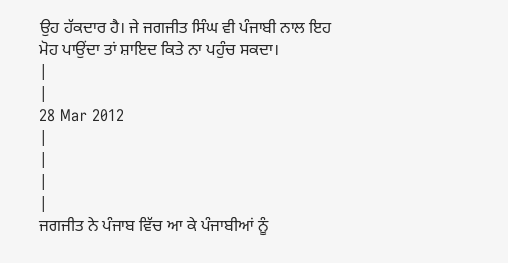ਉਹ ਹੱਕਦਾਰ ਹੈ। ਜੇ ਜਗਜੀਤ ਸਿੰਘ ਵੀ ਪੰਜਾਬੀ ਨਾਲ ਇਹ ਮੋਹ ਪਾਉਂਦਾ ਤਾਂ ਸ਼ਾਇਦ ਕਿਤੇ ਨਾ ਪਹੁੰਚ ਸਕਦਾ।
|
|
28 Mar 2012
|
|
|
|
ਜਗਜੀਤ ਨੇ ਪੰਜਾਬ ਵਿੱਚ ਆ ਕੇ ਪੰਜਾਬੀਆਂ ਨੂੰ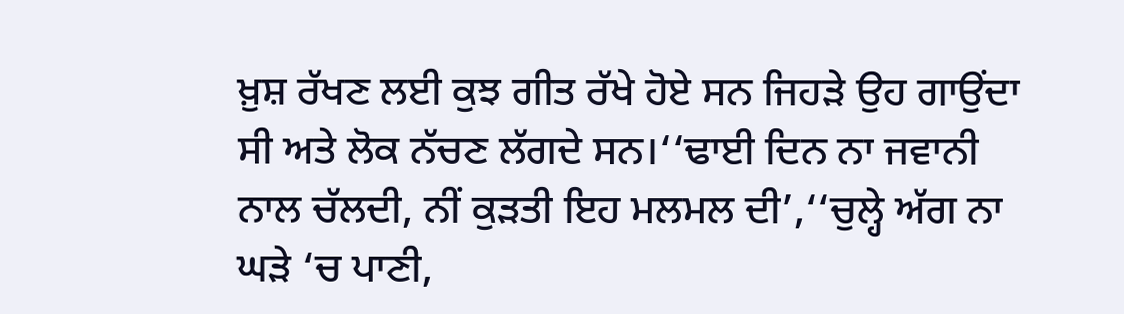ਖ਼ੁਸ਼ ਰੱਖਣ ਲਈ ਕੁਝ ਗੀਤ ਰੱਖੇ ਹੋਏ ਸਨ ਜਿਹੜੇ ਉਹ ਗਾਉਂਦਾ ਸੀ ਅਤੇ ਲੋਕ ਨੱਚਣ ਲੱਗਦੇ ਸਨ।‘‘ਢਾਈ ਦਿਨ ਨਾ ਜਵਾਨੀ ਨਾਲ ਚੱਲਦੀ, ਨੀਂ ਕੁੜਤੀ ਇਹ ਮਲਮਲ ਦੀ’,‘‘ਚੁਲ੍ਹੇ ਅੱਗ ਨਾ ਘੜੇ ‘ਚ ਪਾਣੀ,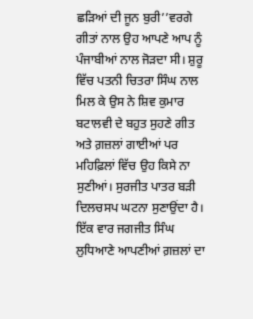ਛੜਿਆਂ ਦੀ ਜੂਨ ਬੁਰੀ’’ਵਰਗੇ ਗੀਤਾਂ ਨਾਲ ਉਹ ਆਪਣੇ ਆਪ ਨੂੰ ਪੰਜਾਬੀਆਂ ਨਾਲ ਜੋੜਦਾ ਸੀ। ਸ਼ੁਰੂ ਵਿੱਚ ਪਤਨੀ ਚਿਤਰਾ ਸਿੰਘ ਨਾਲ ਮਿਲ ਕੇ ਉਸ ਨੇ ਸ਼ਿਵ ਕੁਮਾਰ ਬਟਾਲਵੀ ਦੇ ਬਹੁਤ ਸੁਹਣੇ ਗੀਤ ਅਤੇ ਗ਼ਜ਼ਲਾਂ ਗਾਈਆਂ ਪਰ ਮਹਿਫ਼ਿਲਾਂ ਵਿੱਚ ਉਹ ਕਿਸੇ ਨਾ ਸੁਣੀਆਂ। ਸੁਰਜੀਤ ਪਾਤਰ ਬੜੀ ਦਿਲਚਸਪ ਘਟਨਾ ਸੁਣਾਉਂਦਾ ਹੈ। ਇੱਕ ਵਾਰ ਜਗਜੀਤ ਸਿੰਘ ਲੁਧਿਆਣੇ ਆਪਣੀਆਂ ਗ਼ਜ਼ਲਾਂ ਦਾ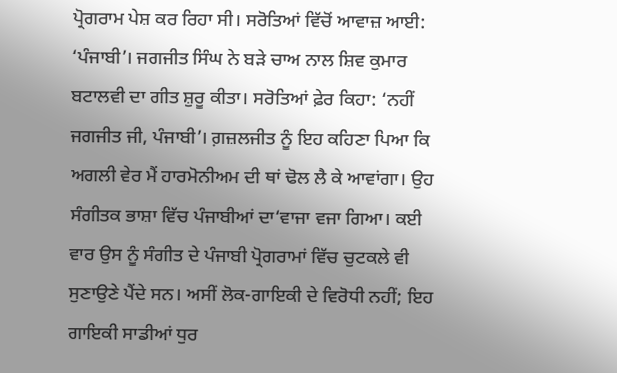ਪ੍ਰੋਗਰਾਮ ਪੇਸ਼ ਕਰ ਰਿਹਾ ਸੀ। ਸਰੋਤਿਆਂ ਵਿੱਚੋਂ ਆਵਾਜ਼ ਆਈ: ‘ਪੰਜਾਬੀ’। ਜਗਜੀਤ ਸਿੰਘ ਨੇ ਬੜੇ ਚਾਅ ਨਾਲ ਸ਼ਿਵ ਕੁਮਾਰ ਬਟਾਲਵੀ ਦਾ ਗੀਤ ਸ਼ੁਰੂ ਕੀਤਾ। ਸਰੋਤਿਆਂ ਫ਼ੇਰ ਕਿਹਾ: ‘ਨਹੀਂ ਜਗਜੀਤ ਜੀ, ਪੰਜਾਬੀ’। ਗ਼ਜ਼ਲਜੀਤ ਨੂੰ ਇਹ ਕਹਿਣਾ ਪਿਆ ਕਿ ਅਗਲੀ ਵੇਰ ਮੈਂ ਹਾਰਮੋਨੀਅਮ ਦੀ ਥਾਂ ਢੋਲ ਲੈ ਕੇ ਆਵਾਂਗਾ। ਉਹ ਸੰਗੀਤਕ ਭਾਸ਼ਾ ਵਿੱਚ ਪੰਜਾਬੀਆਂ ਦਾ‘ਵਾਜਾ ਵਜਾ ਗਿਆ। ਕਈ ਵਾਰ ਉਸ ਨੂੰ ਸੰਗੀਤ ਦੇ ਪੰਜਾਬੀ ਪ੍ਰੋਗਰਾਮਾਂ ਵਿੱਚ ਚੁਟਕਲੇ ਵੀ ਸੁਣਾਉਣੇ ਪੈਂਦੇ ਸਨ। ਅਸੀਂ ਲੋਕ-ਗਾਇਕੀ ਦੇ ਵਿਰੋਧੀ ਨਹੀਂ; ਇਹ ਗਾਇਕੀ ਸਾਡੀਆਂ ਧੁਰ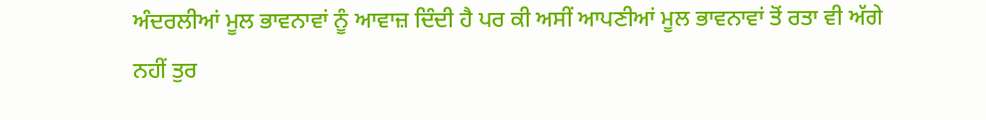ਅੰਦਰਲੀਆਂ ਮੂਲ ਭਾਵਨਾਵਾਂ ਨੂੰ ਆਵਾਜ਼ ਦਿੰਦੀ ਹੈ ਪਰ ਕੀ ਅਸੀਂ ਆਪਣੀਆਂ ਮੂਲ ਭਾਵਨਾਵਾਂ ਤੋਂ ਰਤਾ ਵੀ ਅੱਗੇ ਨਹੀਂ ਤੁਰ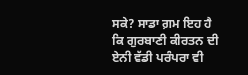ਸਕੇ? ਸਾਡਾ ਗ਼ਮ ਇਹ ਹੈ ਕਿ ਗੁਰਬਾਣੀ ਕੀਰਤਨ ਦੀ ਏਨੀ ਵੱਡੀ ਪਰੰਪਰਾ ਵੀ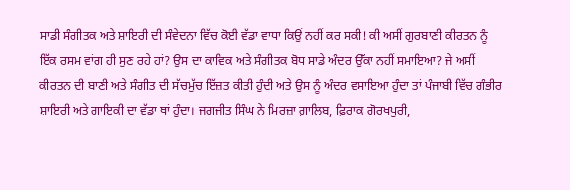ਸਾਡੀ ਸੰਗੀਤਕ ਅਤੇ ਸ਼ਾਇਰੀ ਦੀ ਸੰਵੇਦਨਾ ਵਿੱਚ ਕੋਈ ਵੱਡਾ ਵਾਧਾ ਕਿਉਂ ਨਹੀਂ ਕਰ ਸਕੀ! ਕੀ ਅਸੀਂ ਗੁਰਬਾਣੀ ਕੀਰਤਨ ਨੂੰ ਇੱਕ ਰਸਮ ਵਾਂਗ ਹੀ ਸੁਣ ਰਹੇ ਹਾਂ? ਉਸ ਦਾ ਕਾਵਿਕ ਅਤੇ ਸੰਗੀਤਕ ਬੋਧ ਸਾਡੇ ਅੰਦਰ ਉੱਕਾ ਨਹੀਂ ਸਮਾਇਆ? ਜੇ ਅਸੀਂ ਕੀਰਤਨ ਦੀ ਬਾਣੀ ਅਤੇ ਸੰਗੀਤ ਦੀ ਸੱਚਮੁੱਚ ਇੱਜ਼ਤ ਕੀਤੀ ਹੁੰਦੀ ਅਤੇ ਉਸ ਨੂੰ ਅੰਦਰ ਵਸਾਇਆ ਹੁੰਦਾ ਤਾਂ ਪੰਜਾਬੀ ਵਿੱਚ ਗੰਭੀਰ ਸ਼ਾਇਰੀ ਅਤੇ ਗਾਇਕੀ ਦਾ ਵੱਡਾ ਥਾਂ ਹੁੰਦਾ। ਜਗਜੀਤ ਸਿੰਘ ਨੇ ਮਿਰਜ਼ਾ ਗ਼ਾਲਿਬ, ਫ਼ਿਰਾਕ ਗੋਰਖਪੁਰੀ,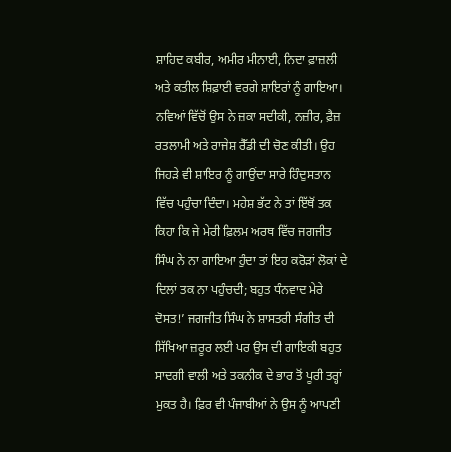ਸ਼ਾਹਿਦ ਕਬੀਰ, ਅਮੀਰ ਮੀਨਾਈ, ਨਿਦਾ ਫ਼ਾਜ਼ਲੀ ਅਤੇ ਕਤੀਲ ਸ਼ਿਫ਼ਾਈ ਵਰਗੇ ਸ਼ਾਇਰਾਂ ਨੂੰ ਗਾਇਆ। ਨਵਿਆਂ ਵਿੱਚੋਂ ਉਸ ਨੇ ਜ਼ਕਾ ਸਦੀਕੀ, ਨਜ਼ੀਰ, ਫ਼ੈਜ਼ ਰਤਲਾਮੀ ਅਤੇ ਰਾਜੇਸ਼ ਰੈੱਡੀ ਦੀ ਚੋਣ ਕੀਤੀ। ਉਹ ਜਿਹੜੇ ਵੀ ਸ਼ਾਇਰ ਨੂੰ ਗਾਉਂਦਾ ਸਾਰੇ ਹਿੰਦੁਸਤਾਨ ਵਿੱਚ ਪਹੁੰਚਾ ਦਿੰਦਾ। ਮਹੇਸ਼ ਭੱਟ ਨੇ ਤਾਂ ਇੱਥੋਂ ਤਕ ਕਿਹਾ ਕਿ ਜੇ ਮੇਰੀ ਫ਼ਿਲਮ ਅਰਥ ਵਿੱਚ ਜਗਜੀਤ ਸਿੰਘ ਨੇ ਨਾ ਗਾਇਆ ਹੁੰਦਾ ਤਾਂ ਇਹ ਕਰੋੜਾਂ ਲੋਕਾਂ ਦੇ ਦਿਲਾਂ ਤਕ ਨਾ ਪਹੁੰਚਦੀ; ਬਹੁਤ ਧੰਨਵਾਦ ਮੇਰੇ ਦੋਸਤ!’ ਜਗਜੀਤ ਸਿੰਘ ਨੇ ਸ਼ਾਸਤਰੀ ਸੰਗੀਤ ਦੀ ਸਿੱਖਿਆ ਜ਼ਰੂਰ ਲਈ ਪਰ ਉਸ ਦੀ ਗਾਇਕੀ ਬਹੁਤ ਸਾਦਗੀ ਵਾਲੀ ਅਤੇ ਤਕਨੀਕ ਦੇ ਭਾਰ ਤੋਂ ਪੂਰੀ ਤਰ੍ਹਾਂ ਮੁਕਤ ਹੈ। ਫ਼ਿਰ ਵੀ ਪੰਜਾਬੀਆਂ ਨੇ ਉਸ ਨੂੰ ਆਪਣੀ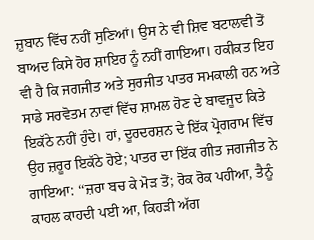ਜ਼ੁਬਾਨ ਵਿੱਚ ਨਹੀਂ ਸੁਣਿਆਂ। ਉਸ ਨੇ ਵੀ ਸ਼ਿਵ ਬਟਾਲਵੀ ਤੋਂ ਬਾਅਦ ਕਿਸੇ ਹੋਰ ਸ਼ਾਇਰ ਨੂੰ ਨਹੀਂ ਗਾਇਆ। ਹਕੀਕਤ ਇਹ ਵੀ ਹੈ ਕਿ ਜਗਜੀਤ ਅਤੇ ਸੁਰਜੀਤ ਪਾਤਰ ਸਮਕਾਲੀ ਹਨ ਅਤੇ ਸਾਡੇ ਸਰਵੋਤਮ ਨਾਵਾਂ ਵਿੱਚ ਸ਼ਾਮਲ ਹੋਣ ਦੇ ਬਾਵਜੂਦ ਕਿਤੇ ਇਕੱਠੇ ਨਹੀਂ ਹੁੰਦੇ। ਹਾਂ, ਦੂਰਦਰਸ਼ਨ ਦੇ ਇੱਕ ਪ੍ਰੋਗਰਾਮ ਵਿੱਚ ਉਹ ਜ਼ਰੂਰ ਇਕੱਠੇ ਹੋਏ; ਪਾਤਰ ਦਾ ਇੱਕ ਗੀਤ ਜਗਜੀਤ ਨੇ ਗਾਇਆ: ‘‘ਜ਼ਰਾ ਬਚ ਕੇ ਮੋੜ ਤੋਂ; ਰੋਕ ਰੋਕ ਪਹੀਆ, ਤੈਨੂੰ ਕਾਹਲ ਕਾਹਦੀ ਪਈ ਆ, ਕਿਹੜੀ ਅੱਗ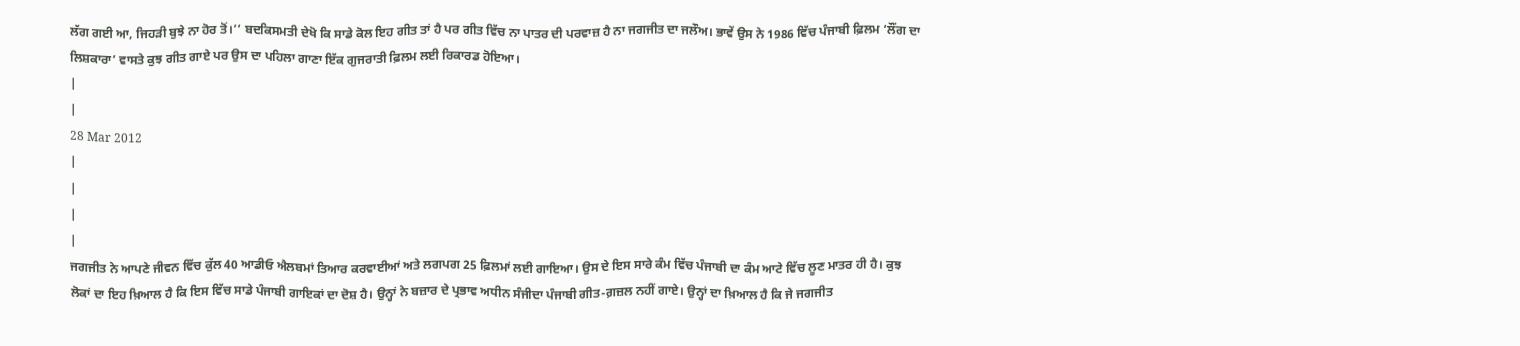ਲੱਗ ਗਈ ਆ, ਜਿਹੜੀ ਬੁਝੇ ਨਾ ਹੋਰ ਤੋਂ।’’ ਬਦਕਿਸਮਤੀ ਦੇਖੋ ਕਿ ਸਾਡੇ ਕੋਲ ਇਹ ਗੀਤ ਤਾਂ ਹੈ ਪਰ ਗੀਤ ਵਿੱਚ ਨਾ ਪਾਤਰ ਦੀ ਪਰਵਾਜ਼ ਹੈ ਨਾ ਜਗਜੀਤ ਦਾ ਜਲੌਅ। ਭਾਵੇਂ ਉਸ ਨੇ 1986 ਵਿੱਚ ਪੰਜਾਬੀ ਫ਼ਿਲਮ ‘ਲੌਂਗ ਦਾ ਲਿਸ਼ਕਾਰਾ’ ਵਾਸਤੇ ਕੁਝ ਗੀਤ ਗਾਏ ਪਰ ਉਸ ਦਾ ਪਹਿਲਾ ਗਾਣਾ ਇੱਕ ਗੁਜਰਾਤੀ ਫ਼ਿਲਮ ਲਈ ਰਿਕਾਰਡ ਹੋਇਆ।
|
|
28 Mar 2012
|
|
|
|
ਜਗਜੀਤ ਨੇ ਆਪਣੇ ਜੀਵਨ ਵਿੱਚ ਕੁੱਲ 40 ਆਡੀਓ ਐਲਬਮਾਂ ਤਿਆਰ ਕਰਵਾਈਆਂ ਅਤੇ ਲਗਪਗ 25 ਫ਼ਿਲਮਾਂ ਲਈ ਗਾਇਆ। ਉਸ ਦੇ ਇਸ ਸਾਰੇ ਕੰਮ ਵਿੱਚ ਪੰਜਾਬੀ ਦਾ ਕੰਮ ਆਟੇ ਵਿੱਚ ਲੂਣ ਮਾਤਰ ਹੀ ਹੈ। ਕੁਝ ਲੋਕਾਂ ਦਾ ਇਹ ਖ਼ਿਆਲ ਹੈ ਕਿ ਇਸ ਵਿੱਚ ਸਾਡੇ ਪੰਜਾਬੀ ਗਾਇਕਾਂ ਦਾ ਦੋਸ਼ ਹੈ। ਉਨ੍ਹਾਂ ਨੇ ਬਜ਼ਾਰ ਦੇ ਪ੍ਰਭਾਵ ਅਧੀਨ ਸੰਜੀਦਾ ਪੰਜਾਬੀ ਗੀਤ-ਗ਼ਜ਼ਲ ਨਹੀਂ ਗਾਏ। ਉਨ੍ਹਾਂ ਦਾ ਖ਼ਿਆਲ ਹੈ ਕਿ ਜੇ ਜਗਜੀਤ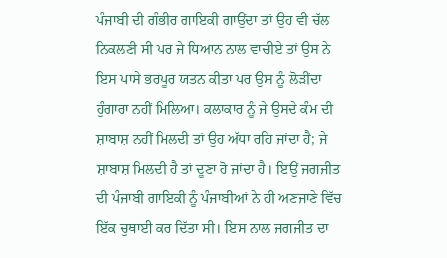ਪੰਜਾਬੀ ਦੀ ਗੰਭੀਰ ਗਾਇਕੀ ਗਾਉਂਦਾ ਤਾਂ ਉਹ ਵੀ ਚੱਲ ਨਿਕਲਣੀ ਸੀ ਪਰ ਜੇ ਧਿਆਨ ਨਾਲ ਵਾਚੀਏ ਤਾਂ ਉਸ ਨੇ ਇਸ ਪਾਸੇ ਭਰਪੂਰ ਯਤਨ ਕੀਤਾ ਪਰ ਉਸ ਨੂੰ ਲੋੜੀਂਦਾ ਹੁੰਗਾਰਾ ਨਹੀਂ ਮਿਲਿਆ। ਕਲਾਕਾਰ ਨੂੰ ਜੇ ਉਸਦੇ ਕੰਮ ਦੀ ਸ਼ਾਬਾਸ਼ ਨਹੀਂ ਮਿਲਦੀ ਤਾਂ ਉਹ ਅੱਧਾ ਰਹਿ ਜਾਂਦਾ ਹੈ; ਜੇ ਸ਼ਾਬਾਸ਼ ਮਿਲਦੀ ਹੈ ਤਾਂ ਦੂਣਾ ਹੋ ਜਾਂਦਾ ਹੈ। ਇਉਂ ਜਗਜੀਤ ਦੀ ਪੰਜਾਬੀ ਗਾਇਕੀ ਨੂੰ ਪੰਜਾਬੀਆਂ ਨੇ ਹੀ ਅਣਜਾਣੇ ਵਿੱਚ ਇੱਕ ਚੁਥਾਈ ਕਰ ਦਿੱਤਾ ਸੀ। ਇਸ ਨਾਲ ਜਗਜੀਤ ਦਾ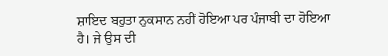ਸ਼ਾਇਦ ਬਹੁਤਾ ਨੁਕਸਾਨ ਨਹੀਂ ਹੋਇਆ ਪਰ ਪੰਜਾਬੀ ਦਾ ਹੋਇਆ ਹੈ। ਜੇ ਉਸ ਦੀ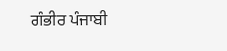ਗੰਭੀਰ ਪੰਜਾਬੀ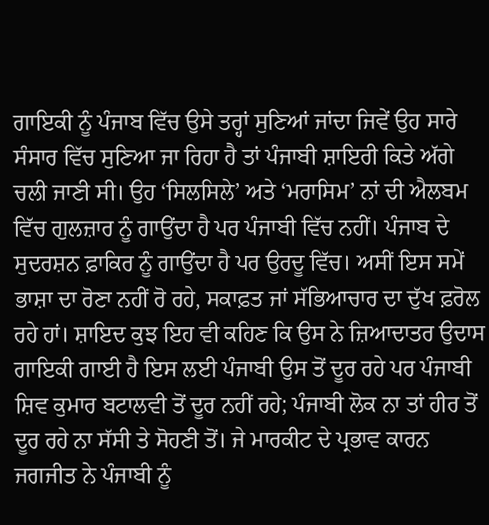ਗਾਇਕੀ ਨੂੰ ਪੰਜਾਬ ਵਿੱਚ ਉਸੇ ਤਰ੍ਹਾਂ ਸੁਣਿਆਂ ਜਾਂਦਾ ਜਿਵੇਂ ਉਹ ਸਾਰੇ ਸੰਸਾਰ ਵਿੱਚ ਸੁਣਿਆ ਜਾ ਰਿਹਾ ਹੈ ਤਾਂ ਪੰਜਾਬੀ ਸ਼ਾਇਰੀ ਕਿਤੇ ਅੱਗੇ ਚਲੀ ਜਾਣੀ ਸੀ। ਉਹ ‘ਸਿਲਸਿਲੇ’ ਅਤੇ ‘ਮਰਾਸਿਮ’ ਨਾਂ ਦੀ ਐਲਬਮ ਵਿੱਚ ਗੁਲਜ਼ਾਰ ਨੂੰ ਗਾਉਂਦਾ ਹੈ ਪਰ ਪੰਜਾਬੀ ਵਿੱਚ ਨਹੀਂ। ਪੰਜਾਬ ਦੇ ਸੁਦਰਸ਼ਨ ਫ਼ਾਕਿਰ ਨੂੰ ਗਾਉਂਦਾ ਹੈ ਪਰ ਉਰਦੂ ਵਿੱਚ। ਅਸੀਂ ਇਸ ਸਮੇਂ ਭਾਸ਼ਾ ਦਾ ਰੋਣਾ ਨਹੀਂ ਰੋ ਰਹੇ, ਸਕਾਫ਼ਤ ਜਾਂ ਸੱਭਿਆਚਾਰ ਦਾ ਦੁੱਖ ਫ਼ਰੋਲ ਰਹੇ ਹਾਂ। ਸ਼ਾਇਦ ਕੁਝ ਇਹ ਵੀ ਕਹਿਣ ਕਿ ਉਸ ਨੇ ਜ਼ਿਆਦਾਤਰ ਉਦਾਸ ਗਾਇਕੀ ਗਾਈ ਹੈ ਇਸ ਲਈ ਪੰਜਾਬੀ ਉਸ ਤੋਂ ਦੂਰ ਰਹੇ ਪਰ ਪੰਜਾਬੀ ਸ਼ਿਵ ਕੁਮਾਰ ਬਟਾਲਵੀ ਤੋਂ ਦੂਰ ਨਹੀਂ ਰਹੇ; ਪੰਜਾਬੀ ਲੋਕ ਨਾ ਤਾਂ ਹੀਰ ਤੋਂ ਦੂਰ ਰਹੇ ਨਾ ਸੱਸੀ ਤੇ ਸੋਹਣੀ ਤੋਂ। ਜੇ ਮਾਰਕੀਟ ਦੇ ਪ੍ਰਭਾਵ ਕਾਰਨ ਜਗਜੀਤ ਨੇ ਪੰਜਾਬੀ ਨੂੰ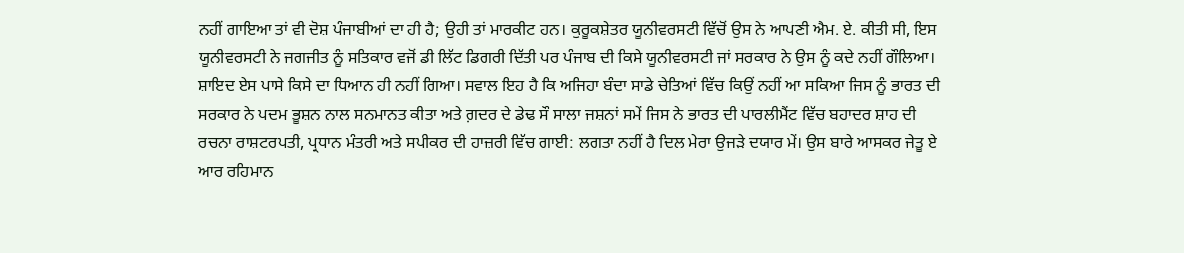ਨਹੀਂ ਗਾਇਆ ਤਾਂ ਵੀ ਦੋਸ਼ ਪੰਜਾਬੀਆਂ ਦਾ ਹੀ ਹੈ; ਉਹੀ ਤਾਂ ਮਾਰਕੀਟ ਹਨ। ਕੁਰੂਕਸ਼ੇਤਰ ਯੂਨੀਵਰਸਟੀ ਵਿੱਚੋਂ ਉਸ ਨੇ ਆਪਣੀ ਐਮ. ਏ. ਕੀਤੀ ਸੀ, ਇਸ ਯੂਨੀਵਰਸਟੀ ਨੇ ਜਗਜੀਤ ਨੂੰ ਸਤਿਕਾਰ ਵਜੋਂ ਡੀ ਲਿੱਟ ਡਿਗਰੀ ਦਿੱਤੀ ਪਰ ਪੰਜਾਬ ਦੀ ਕਿਸੇ ਯੂਨੀਵਰਸਟੀ ਜਾਂ ਸਰਕਾਰ ਨੇ ਉਸ ਨੂੰ ਕਦੇ ਨਹੀਂ ਗੌਲਿਆ। ਸ਼ਾਇਦ ਏਸ ਪਾਸੇ ਕਿਸੇ ਦਾ ਧਿਆਨ ਹੀ ਨਹੀਂ ਗਿਆ। ਸਵਾਲ ਇਹ ਹੈ ਕਿ ਅਜਿਹਾ ਬੰਦਾ ਸਾਡੇ ਚੇਤਿਆਂ ਵਿੱਚ ਕਿਉਂ ਨਹੀਂ ਆ ਸਕਿਆ ਜਿਸ ਨੂੰ ਭਾਰਤ ਦੀ ਸਰਕਾਰ ਨੇ ਪਦਮ ਭੂਸ਼ਨ ਨਾਲ ਸਨਮਾਨਤ ਕੀਤਾ ਅਤੇ ਗ਼ਦਰ ਦੇ ਡੇਢ ਸੌ ਸਾਲਾ ਜਸ਼ਨਾਂ ਸਮੇਂ ਜਿਸ ਨੇ ਭਾਰਤ ਦੀ ਪਾਰਲੀਮੈਂਟ ਵਿੱਚ ਬਹਾਦਰ ਸ਼ਾਹ ਦੀ ਰਚਨਾ ਰਾਸ਼ਟਰਪਤੀ, ਪ੍ਰਧਾਨ ਮੰਤਰੀ ਅਤੇ ਸਪੀਕਰ ਦੀ ਹਾਜ਼ਰੀ ਵਿੱਚ ਗਾਈ: ਲਗਤਾ ਨਹੀਂ ਹੈ ਦਿਲ ਮੇਰਾ ਉਜੜੇ ਦਯਾਰ ਮੇਂ। ਉਸ ਬਾਰੇ ਆਸਕਰ ਜੇਤੂ ਏ ਆਰ ਰਹਿਮਾਨ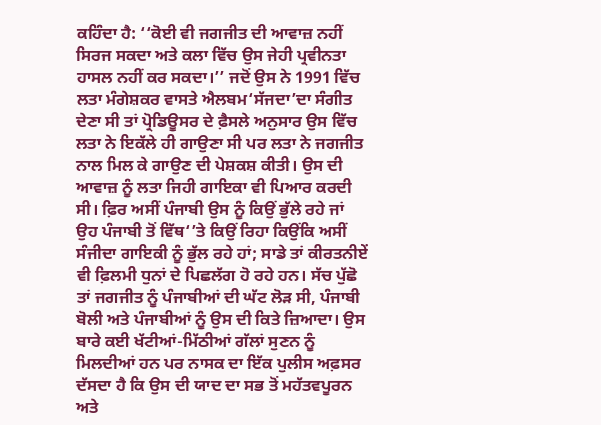ਕਹਿੰਦਾ ਹੈ: ‘‘ਕੋਈ ਵੀ ਜਗਜੀਤ ਦੀ ਆਵਾਜ਼ ਨਹੀਂ ਸਿਰਜ ਸਕਦਾ ਅਤੇ ਕਲਾ ਵਿੱਚ ਉਸ ਜੇਹੀ ਪ੍ਰਵੀਨਤਾ ਹਾਸਲ ਨਹੀਂ ਕਰ ਸਕਦਾ।’’ ਜਦੋਂ ਉਸ ਨੇ 1991 ਵਿੱਚ ਲਤਾ ਮੰਗੇਸ਼ਕਰ ਵਾਸਤੇ ਐਲਬਮ‘ਸੱਜਦਾ’ਦਾ ਸੰਗੀਤ ਦੇਣਾ ਸੀ ਤਾਂ ਪ੍ਰੋਡਿਊਸਰ ਦੇ ਫ਼ੈਸਲੇ ਅਨੁਸਾਰ ਉਸ ਵਿੱਚ ਲਤਾ ਨੇ ਇਕੱਲੇ ਹੀ ਗਾਉਣਾ ਸੀ ਪਰ ਲਤਾ ਨੇ ਜਗਜੀਤ ਨਾਲ ਮਿਲ ਕੇ ਗਾਉਣ ਦੀ ਪੇਸ਼ਕਸ਼ ਕੀਤੀ। ਉਸ ਦੀ ਆਵਾਜ਼ ਨੂੰ ਲਤਾ ਜਿਹੀ ਗਾਇਕਾ ਵੀ ਪਿਆਰ ਕਰਦੀ ਸੀ। ਫ਼ਿਰ ਅਸੀਂ ਪੰਜਾਬੀ ਉਸ ਨੂੰ ਕਿਉਂ ਭੁੱਲੇ ਰਹੇ ਜਾਂ ਉਹ ਪੰਜਾਬੀ ਤੋਂ ਵਿੱਥ‘’ਤੇ ਕਿਉਂ ਰਿਹਾ ਕਿਉਂਕਿ ਅਸੀਂ ਸੰਜੀਦਾ ਗਾਇਕੀ ਨੂੰ ਭੁੱਲ ਰਹੇ ਹਾਂ; ਸਾਡੇ ਤਾਂ ਕੀਰਤਨੀਏਂ ਵੀ ਫ਼ਿਲਮੀ ਧੁਨਾਂ ਦੇ ਪਿਛਲੱਗ ਹੋ ਰਹੇ ਹਨ। ਸੱਚ ਪੁੱਛੋ ਤਾਂ ਜਗਜੀਤ ਨੂੰ ਪੰਜਾਬੀਆਂ ਦੀ ਘੱਟ ਲੋੜ ਸੀ, ਪੰਜਾਬੀ ਬੋਲੀ ਅਤੇ ਪੰਜਾਬੀਆਂ ਨੂੰ ਉਸ ਦੀ ਕਿਤੇ ਜ਼ਿਆਦਾ। ਉਸ ਬਾਰੇ ਕਈ ਖੱਟੀਆਂ-ਮਿੱਠੀਆਂ ਗੱਲਾਂ ਸੁਣਨ ਨੂੰ ਮਿਲਦੀਆਂ ਹਨ ਪਰ ਨਾਸਕ ਦਾ ਇੱਕ ਪੁਲੀਸ ਅਫ਼ਸਰ ਦੱਸਦਾ ਹੈ ਕਿ ਉਸ ਦੀ ਯਾਦ ਦਾ ਸਭ ਤੋਂ ਮਹੱਤਵਪੂਰਨ ਅਤੇ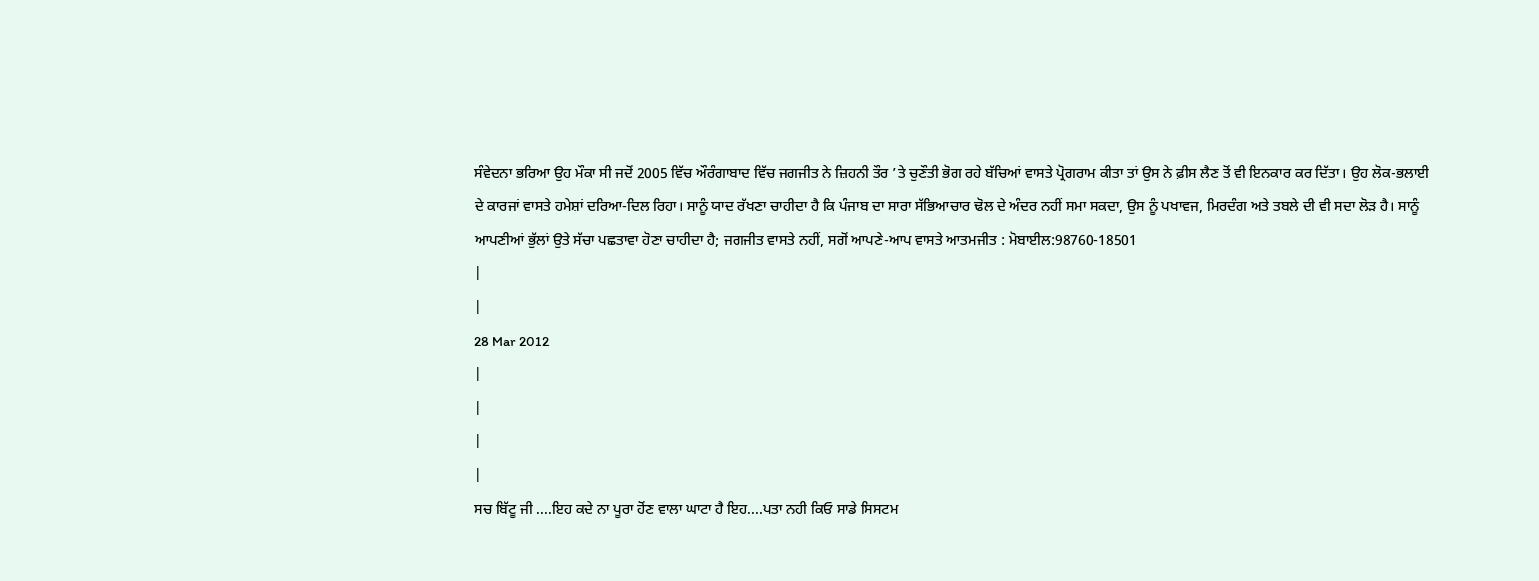ਸੰਵੇਦਨਾ ਭਰਿਆ ਉਹ ਮੌਕਾ ਸੀ ਜਦੋਂ 2005 ਵਿੱਚ ਔਰੰਗਾਬਾਦ ਵਿੱਚ ਜਗਜੀਤ ਨੇ ਜ਼ਿਹਨੀ ਤੌਰ ’ਤੇ ਚੁਣੌਤੀ ਭੋਗ ਰਹੇ ਬੱਚਿਆਂ ਵਾਸਤੇ ਪ੍ਰੋਗਰਾਮ ਕੀਤਾ ਤਾਂ ਉਸ ਨੇ ਫ਼ੀਸ ਲੈਣ ਤੋਂ ਵੀ ਇਨਕਾਰ ਕਰ ਦਿੱਤਾ। ਉਹ ਲੋਕ-ਭਲਾਈ ਦੇ ਕਾਰਜਾਂ ਵਾਸਤੇ ਹਮੇਸ਼ਾਂ ਦਰਿਆ-ਦਿਲ ਰਿਹਾ। ਸਾਨੂੰ ਯਾਦ ਰੱਖਣਾ ਚਾਹੀਦਾ ਹੈ ਕਿ ਪੰਜਾਬ ਦਾ ਸਾਰਾ ਸੱਭਿਆਚਾਰ ਢੋਲ ਦੇ ਅੰਦਰ ਨਹੀਂ ਸਮਾ ਸਕਦਾ, ਉਸ ਨੂੰ ਪਖਾਵਜ, ਮਿਰਦੰਗ ਅਤੇ ਤਬਲੇ ਦੀ ਵੀ ਸਦਾ ਲੋੜ ਹੈ। ਸਾਨੂੰ ਆਪਣੀਆਂ ਭੁੱਲਾਂ ਉਤੇ ਸੱਚਾ ਪਛਤਾਵਾ ਹੋਣਾ ਚਾਹੀਦਾ ਹੈ; ਜਗਜੀਤ ਵਾਸਤੇ ਨਹੀਂ, ਸਗੋਂ ਆਪਣੇ-ਆਪ ਵਾਸਤੇ ਆਤਮਜੀਤ : ਮੋਬਾਈਲ:98760-18501
|
|
28 Mar 2012
|
|
|
|
ਸਚ ਬਿੱਟੂ ਜੀ ....ਇਹ ਕਦੇ ਨਾ ਪੂਰਾ ਹੋਂਣ ਵਾਲਾ ਘਾਟਾ ਹੈ ਇਹ....ਪਤਾ ਨਹੀ ਕਿਓ ਸਾਡੇ ਸਿਸਟਮ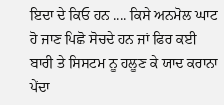ਇਦਾ ਦੇ ਕਿਓ ਹਨ .... ਕਿਸੇ ਅਨਮੋਲ ਘਾਟ ਹੋ ਜਾਣ ਪਿਛੋ ਸੋਚਦੇ ਹਨ ਜਾਂ ਫਿਰ ਕਈ ਬਾਰੀ ਤੇ ਸਿਸਟਮ ਨੂ ਹਲੂਣ ਕੇ ਯਾਦ ਕਰਾਨਾ ਪੇਂਦਾ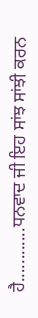ਹੈ............ਧਨਵਾਦ ਜੀ ਇਹ ਸਾਂਝ ਸਾਂਝੀ ਕਰਨ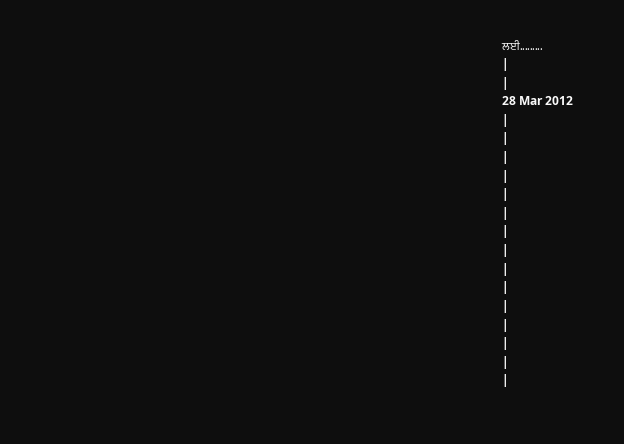ਲਈ.........
|
|
28 Mar 2012
|
|
|
|
|
|
|
|
|
|
|
|
|
|
|